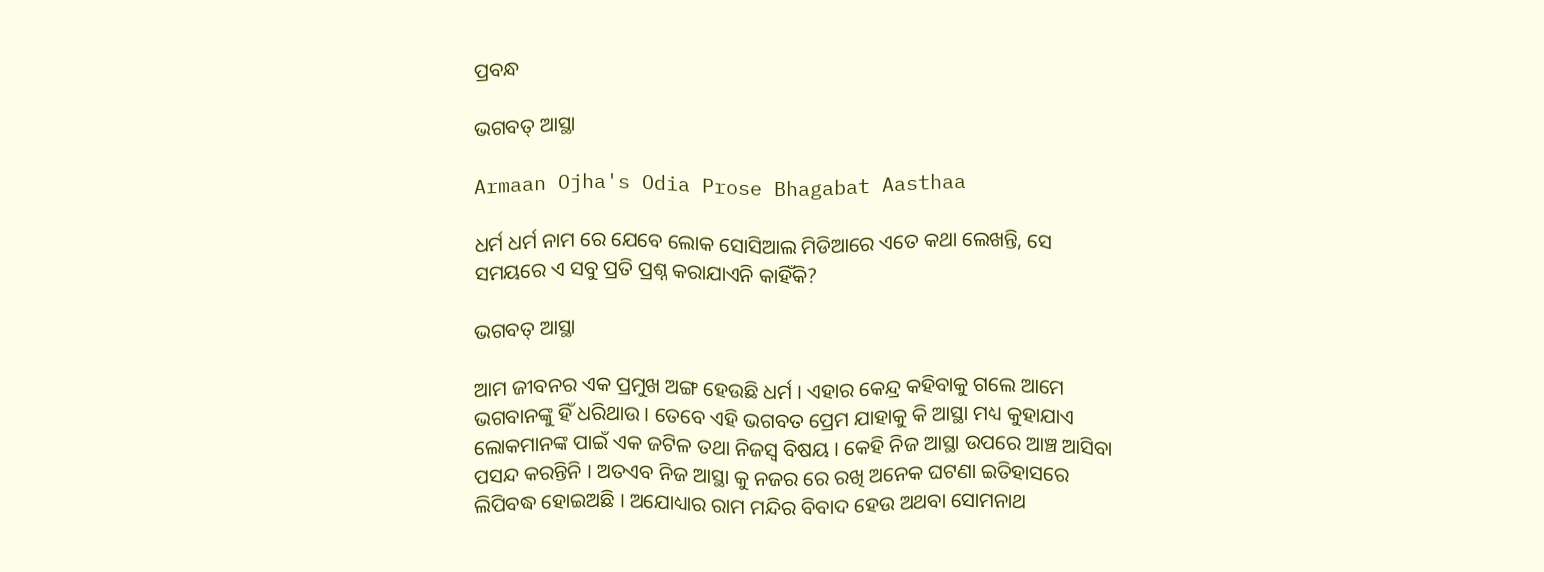ପ୍ରବନ୍ଧ

ଭଗବତ୍ ଆସ୍ଥା

Armaan Ojha's Odia Prose Bhagabat Aasthaa

ଧର୍ମ ଧର୍ମ ନାମ ରେ ଯେବେ ଲୋକ ସୋସିଆଲ ମିଡିଆରେ ଏତେ କଥା ଲେଖନ୍ତି, ସେ ସମୟରେ ଏ ସବୁ ପ୍ରତି ପ୍ରଶ୍ନ କରାଯାଏନି କାହିଁକି?

ଭଗବତ୍ ଆସ୍ଥା

ଆମ ଜୀବନର ଏକ ପ୍ରମୁଖ ଅଙ୍ଗ ହେଉଛି ଧର୍ମ । ଏହାର କେନ୍ଦ୍ର କହିବାକୁ ଗଲେ ଆମେ ଭଗବାନଙ୍କୁ ହିଁ ଧରିଥାଉ । ତେବେ ଏହି ଭଗବତ ପ୍ରେମ ଯାହାକୁ କି ଆସ୍ଥା ମଧ୍ୟ କୁହାଯାଏ ଲୋକମାନଙ୍କ ପାଇଁ ଏକ ଜଟିଳ ତଥା ନିଜସ୍ୱ ବିଷୟ । କେହି ନିଜ ଆସ୍ଥା ଉପରେ ଆଞ୍ଚ ଆସିବା ପସନ୍ଦ କରନ୍ତିନି । ଅତଏବ ନିଜ ଆସ୍ଥା କୁ ନଜର ରେ ରଖି ଅନେକ ଘଟଣା ଇତିହାସରେ ଲିପିବଦ୍ଧ ହୋଇଅଛି । ଅଯୋଧ୍ୟାର ରାମ ମନ୍ଦିର ବିବାଦ ହେଉ ଅଥବା ସୋମନାଥ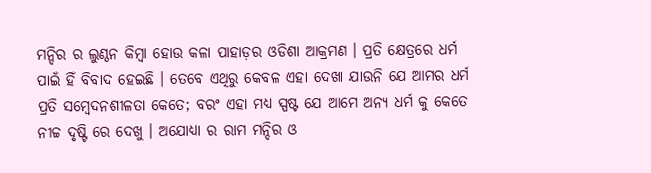ମନ୍ଦିର ର ଲୁଣ୍ଠନ କିମ୍ବା ହୋଉ କଳା ପାହାଡ଼ର ଓଡିଶା ଆକ୍ରମଣ । ପ୍ରତି କ୍ଷେତ୍ରରେ ଧର୍ମ ପାଇଁ ହିଁ ବିବାଦ ହେଇଛି । ତେବେ ଏଥିରୁ କେବଳ ଏହା ଦେଖା ଯାଉନି ଯେ ଆମର ଧର୍ମ ପ୍ରତି ସମ୍ବେଦନଶୀଳତା କେତେ; ବରଂ ଏହା ମଧ୍ୟ ସ୍ପଷ୍ଟ ଯେ ଆମେ ଅନ୍ୟ ଧର୍ମ କୁ କେତେ ନୀଚ୍ଚ ଦୃଷ୍ଟି ରେ ଦେଖୁ । ଅଯୋଧ୍ୟା ର ରାମ ମନ୍ଦିର ଓ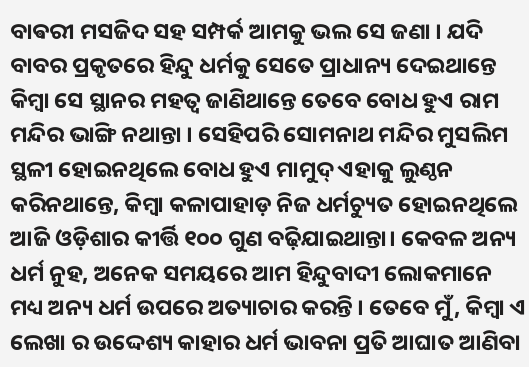ବାଵରୀ ମସଜିଦ ସହ ସମ୍ପର୍କ ଆମକୁ ଭଲ ସେ ଜଣା । ଯଦି ବାବର ପ୍ରକୃତରେ ହିନ୍ଦୁ ଧର୍ମକୁ ସେତେ ପ୍ରାଧାନ୍ୟ ଦେଇଥାନ୍ତେ କିମ୍ବା ସେ ସ୍ଥାନର ମହତ୍ୱ ଜାଣିଥାନ୍ତେ ତେବେ ବୋଧ ହୁଏ ରାମ ମନ୍ଦିର ଭାଙ୍ଗି ନଥାନ୍ତା । ସେହିପରି ସୋମନାଥ ମନ୍ଦିର ମୁସଲିମ ସ୍ଥଳୀ ହୋଇନଥିଲେ ବୋଧ ହୁଏ ମାମୁଦ୍ ଏହାକୁ ଲୁଣ୍ଠନ କରିନଥାନ୍ତେ, କିମ୍ବା କଳାପାହାଡ଼ ନିଜ ଧର୍ମଚ୍ୟୁତ ହୋଇନଥିଲେ ଆଜି ଓଡ଼ିଶାର କୀର୍ତ୍ତି ୧୦୦ ଗୁଣ ବଢ଼ିଯାଇଥାନ୍ତା। କେବଳ ଅନ୍ୟ ଧର୍ମ ନୁହ, ଅନେକ ସମୟରେ ଆମ ହିନ୍ଦୁବାଦୀ ଲୋକମାନେ ମଧ୍ୟ ଅନ୍ୟ ଧର୍ମ ଉପରେ ଅତ୍ୟାଚାର କରନ୍ତି । ତେବେ ମୁଁ, କିମ୍ବା ଏ ଲେଖା ର ଉଦ୍ଦେଶ୍ୟ କାହାର ଧର୍ମ ଭାବନା ପ୍ରତି ଆଘାତ ଆଣିବା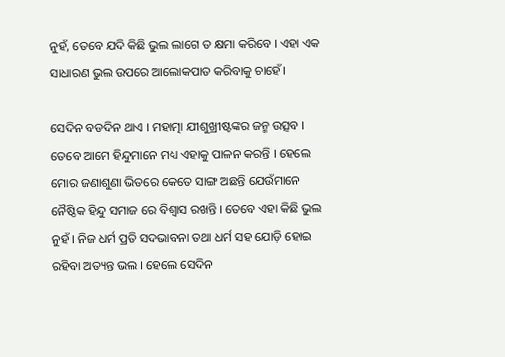ନୁହଁ, ତେବେ ଯଦି କିଛି ଭୁଲ ଲାଗେ ତ କ୍ଷମା କରିବେ । ଏହା ଏକ ସାଧାରଣ ଭୁଲ ଉପରେ ଆଲୋକପାତ କରିବାକୁ ଚାହେଁ।

ସେଦିନ ବଡଦିନ ଥାଏ । ମହାତ୍ମା ଯୀଶୁଖ୍ରୀଷ୍ଟଙ୍କର ଜନ୍ମ ଉତ୍ସବ । ତେବେ ଆମେ ହିନ୍ଦୁମାନେ ମଧ୍ୟ ଏହାକୁ ପାଳନ କରନ୍ତି । ହେଲେ ମୋର ଜଣାଶୁଣା ଭିତରେ କେତେ ସାଙ୍ଗ ଅଛନ୍ତି ଯେଉଁମାନେ ନୈଷ୍ଠିକ ହିନ୍ଦୁ ସମାଜ ରେ ବିଶ୍ୱାସ ରଖନ୍ତି । ତେବେ ଏହା କିଛି ଭୁଲ ନୁହଁ । ନିଜ ଧର୍ମ ପ୍ରତି ସଦଭାବନା ତଥା ଧର୍ମ ସହ ଯୋଡ଼ି ହୋଇ ରହିବା ଅତ୍ୟନ୍ତ ଭଲ । ହେଲେ ସେଦିନ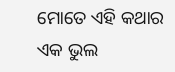ମୋତେ ଏହି କଥାର ଏକ ଭୁଲ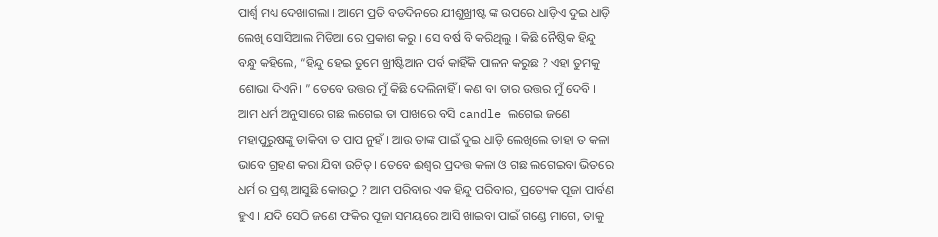ପାର୍ଶ୍ୱ ମଧ୍ୟ ଦେଖାଗଲା । ଆମେ ପ୍ରତି ବଡଦିନରେ ଯୀଶୁଖ୍ରୀଷ୍ଟ ଙ୍କ ଉପରେ ଧାଡ଼ିଏ ଦୁଇ ଧାଡ଼ି ଲେଖି ସୋସିଆଲ ମିଡିଆ ରେ ପ୍ରକାଶ କରୁ । ସେ ବର୍ଷ ବି କରିଥିଲୁ । କିଛି ନୈଷ୍ଠିକ ହିନ୍ଦୁ ବନ୍ଧୁ କହିଲେ, “ହିନ୍ଦୁ ହେଇ ତୁମେ ଖ୍ରୀଷ୍ଟିଆନ ପର୍ବ କାହିଁକି ପାଳନ କରୁଛ ? ଏହା ତୁମକୁ ଶୋଭା ଦିଏନି। ” ତେବେ ଉତ୍ତର ମୁଁ କିଛି ଦେଲିନାହିଁ । କଣ ବା ତାର ଉତ୍ତର ମୁଁ ଦେବି । ଆମ ଧର୍ମ ଅନୁସାରେ ଗଛ ଲଗେଇ ତା ପାଖରେ ବସି candle ଲଗେଇ ଜଣେ ମହାପୁରୁଷଙ୍କୁ ଡାକିବା ତ ପାପ ନୁହଁ । ଆଉ ତାଙ୍କ ପାଇଁ ଦୁଇ ଧାଡ଼ି ଲେଖିଲେ ତାହା ତ କଳା ଭାବେ ଗ୍ରହଣ କରା ଯିବା ଉଚିତ୍ । ତେବେ ଈଶ୍ୱର ପ୍ରଦତ୍ତ କଳା ଓ ଗଛ ଲଗେଇବା ଭିତରେ ଧର୍ମ ର ପ୍ରଶ୍ନ ଆସୁଛି କୋଉଠୁ ? ଆମ ପରିବାର ଏକ ହିନ୍ଦୁ ପରିବାର, ପ୍ରତ୍ୟେକ ପୂଜା ପାର୍ବଣ ହୁଏ । ଯଦି ସେଠି ଜଣେ ଫକିର ପୂଜା ସମୟରେ ଆସି ଖାଇବା ପାଇଁ ଗଣ୍ଡେ ମାଗେ, ତାକୁ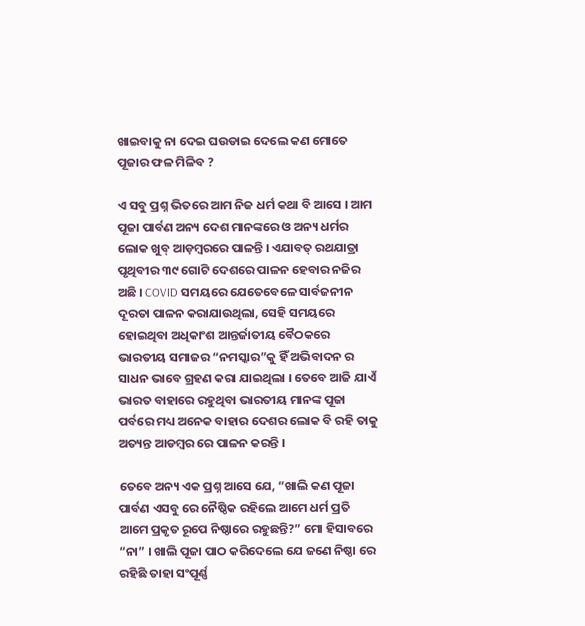ଖାଇବାକୁ ନା ଦେଇ ଘଉଡାଇ ଦେଲେ କଣ ମୋତେ ପୂଜାର ଫଳ ମିଳିବ ?

ଏ ସବୁ ପ୍ରଶ୍ନ ଭିତରେ ଆମ ନିଜ ଧର୍ମ କଥା ବି ଆସେ । ଆମ ପୂଜା ପାର୍ବଣ ଅନ୍ୟ ଦେଶ ମାନଙ୍କରେ ଓ ଅନ୍ୟ ଧର୍ମର ଲୋକ ଖୁବ୍ ଆଡ଼ମ୍ବରରେ ପାଳନ୍ତି । ଏଯାବତ୍ ରଥଯାତ୍ରା ପୃଥିବୀର ୩୯ ଗୋଟି ଦେଶରେ ପାଳନ ହେବାର ନଜିର ଅଛି । COVID ସମୟରେ ଯେତେବେଳେ ସାର୍ବଜନୀନ ଦୂରତା ପାଳନ କରାଯାଉଥିଲା, ସେହି ସମୟରେ ହୋଇଥିବା ଅଧିକାଂଶ ଆନ୍ତର୍ଜାତୀୟ ବୈଠକରେ ଭାରତୀୟ ସମାଜର “ନମସ୍କାର”କୁ ହିଁ ଅଭିବାଦନ ର ସାଧନ ଭାବେ ଗ୍ରହଣ କରା ଯାଇଥିଲା । ତେବେ ଆଜି ଯାଏଁ ଭାରତ ବାହାରେ ରହୁଥିବା ଭାରତୀୟ ମାନଙ୍କ ପୂଜା ପର୍ବରେ ମଧ୍ୟ ଅନେକ ବାହାର ଦେଶର ଲୋକ ବି ରହି ତାକୁ ଅତ୍ୟନ୍ତ ଆଡମ୍ବର ରେ ପାଳନ କରନ୍ତି ।

ତେବେ ଅନ୍ୟ ଏକ ପ୍ରଶ୍ନ ଆସେ ଯେ, “ଖାଲି କଣ ପୂଜା ପାର୍ବଣ ଏସବୁ ରେ ନୈଷ୍ଠିକ ରହିଲେ ଆମେ ଧର୍ମ ପ୍ରତି ଆମେ ପ୍ରକୃତ ରୂପେ ନିଷ୍ଠାରେ ରହୁଛନ୍ତି?” ମୋ ହିସାବରେ “ନା” । ଖାଲି ପୂଜା ପାଠ କରିଦେଲେ ଯେ ଜଣେ ନିଷ୍ଠା ରେ ରହିଛି ତାହା ସଂପୂର୍ଣ୍ଣ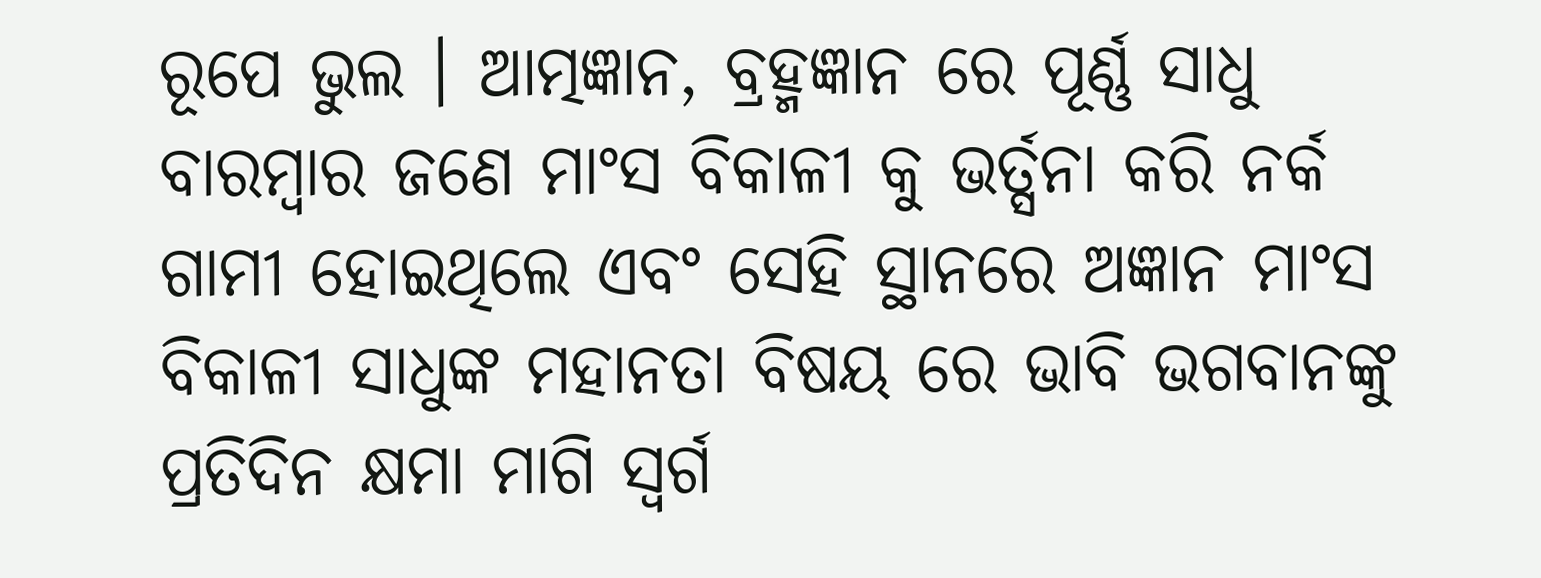ରୂପେ ଭୁଲ । ଆତ୍ମଜ୍ଞାନ, ବ୍ରହ୍ମଜ୍ଞାନ ରେ ପୂର୍ଣ୍ଣ ସାଧୁ ବାରମ୍ବାର ଜଣେ ମାଂସ ବିକାଳୀ କୁ ଭର୍ତ୍ସନା କରି ନର୍କ ଗାମୀ ହୋଇଥିଲେ ଏବଂ ସେହି ସ୍ଥାନରେ ଅଜ୍ଞାନ ମାଂସ ବିକାଳୀ ସାଧୁଙ୍କ ମହାନତା ବିଷୟ ରେ ଭାବି ଭଗବାନଙ୍କୁ ପ୍ରତିଦିନ କ୍ଷମା ମାଗି ସ୍ଵର୍ଗ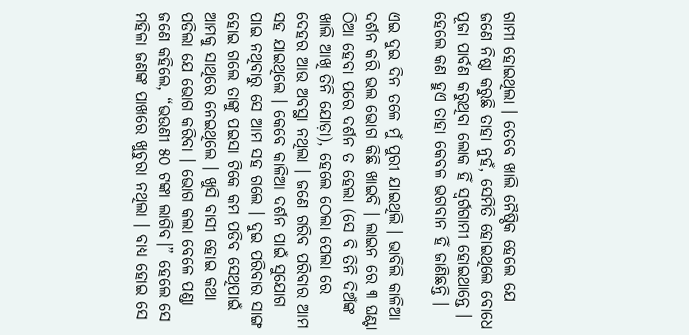ଗାମୀ ହୋଇଥିଲା । ତେବେ ଖାଲି ନୈଷ୍ଠିକ ହେଲେ ଯେ ଜଣେ ନିଷ୍ଠା କରୁଛି ତାହା ନୁହଁ, ସେମିତି ହୋଇଥିଲେ ବୋଧେ ପୂଜା ପାର୍ବଣ କରୁଥିବା ଲୋକ ହିଁ ସ୍ଵର୍ଗଗାମୀ ହୋଇଥାନ୍ତେ । ହେଲେ କଣ ହୁଏ ତାହା କେବଳ ଭଗବାନ ହିଁ ଜାଣିଛନ୍ତି ।

ଏଇ ଦୁଇ ଦିନ ତଳେ ମୁଁ ପୁରୀ ଯାଇଥିଲି । ଭାବିଲି କାଳିଆ ଦର୍ଶନ କରି ଭଲ ଭୋଗ କିଛି ଖାଇବି । ଲାଇନ ରେ ୩ ଘଣ୍ଟା ଠିଆ ହେବା ପରେ ଦର୍ଶନ ତ ହେଲା (ସେ ବି ତିନି ଦିଅଁଙ୍କ ଖାଲି ଆଖି ତିନି ଯୋଡ଼ା), ହେଲେ ଠେଲା ପେଲା ରେ ଦେହର ଆଉ ଅବସ୍ଥା ନଥିଲା । ଜଣେ ଗରିବ ପରିବାର ଆମ ସହ ଯାଇଥିଲେ । କେବେ କାଳିଆ ଦର୍ଶନ ପାଇଁ ସୁଯୋଗ ପାଇ ନଥିବାରୁ ସେ ଆମ ସହ ଗଲେ । ଦୁଇ ପରିବାର ସାଙ୍ଗ ହୋଇ ଗଲେ ତାଙ୍କୁ ପଇସା ଟିକେ କମ ପଡିବ ସେଥିପାଇଁ ଆମକୁ ସାଥିରେ ନେଇଥିଲେ । ଖୁସି ବାସୀ ହୋଇ କଥା ପଡିଲା ଯେ ଭୋଗ କରିବା । ଭୋଗ କଲା ବେଳେ ପଣ୍ଡା ଜଣେ କହିଲେ, “ଭଉଣୀ ୫୦ ଟଙ୍କା ଲାଗିବ।” ହେଲେ ସେ ମହିଳା ଜଣଙ୍କ ପାଖରେ ଖୁଚୁରା ନଥିଲା । ବାଧ୍ୟ ହୋଇ ସେ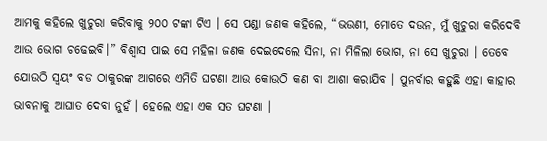ଆମକୁ କହିଲେ ଖୁଚୁରା କରିବାକୁ ୨୦୦ ଟଙ୍କା ଟିଏ । ସେ ପଣ୍ଡା ଜଣକ କହିଲେ, “ଭଉଣୀ, ମୋତେ ଦଉନ, ମୁଁ ଖୁଚୁରା କରିଦେବି ଆଉ ଭୋଗ ଚଢେଇବି।” ବିଶ୍ୱାସ ପାଇ ସେ ମହିଳା ଜଣକ ଦେଇଦେଲେ ସିନା, ନା ମିଳିଲା ଭୋଗ, ନା ସେ ଖୁଚୁରା । ତେବେ ଯୋଉଠି ସ୍ୱୟଂ ବଡ ଠାକୁରଙ୍କ ଆଗରେ ଏମିତି ଘଟଣା ଆଉ କୋଉଠି କଣ ବା ଆଶା କରାଯିବ । ପୁନର୍ବାର କହୁଛି ଏହା କାହାର ଭାବନାକୁ ଆଘାତ ଦେବା ନୁହଁ । ହେଲେ ଏହା ଏକ ସତ ଘଟଣା ।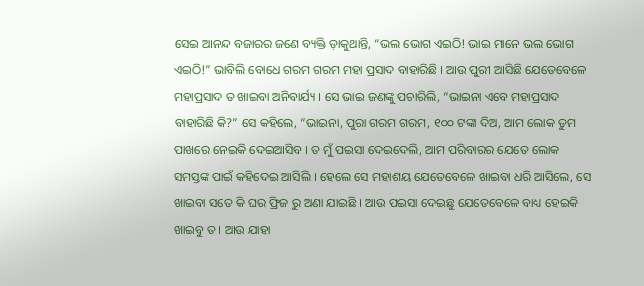ସେଇ ଆନନ୍ଦ ବଜାରର ଜଣେ ବ୍ୟକ୍ତି ଡ଼ାକୁଥାନ୍ତି, “ଭଲ ଭୋଗ ଏଇଠି! ଭାଇ ମାନେ ଭଲ ଭୋଗ ଏଇଠି!” ଭାବିଲି ବୋଧେ ଗରମ ଗରମ ମହା ପ୍ରସାଦ ବାହାରିଛି । ଆଉ ପୁରୀ ଆସିଛି ଯେତେବେଳେ ମହାପ୍ରସାଦ ତ ଖାଇବା ଅନିବାର୍ଯ୍ୟ । ସେ ଭାଇ ଜଣଙ୍କୁ ପଚାରିଲି, “ଭାଇନା ଏବେ ମହାପ୍ରସାଦ ବାହାରିଛି କି?” ସେ କହିଲେ, “ଭାଇନା, ପୁରା ଗରମ ଗରମ, ୧୦୦ ଟଙ୍କା ଦିଅ, ଆମ ଲୋକ ତୁମ ପାଖରେ ନେଇକି ଦେଇଆସିବ । ତ ମୁଁ ପଇସା ଦେଇଦେଲି, ଆମ ପରିବାରର ଯେତେ ଲୋକ ସମସ୍ତଙ୍କ ପାଇଁ କହିଦେଇ ଆସିଲି । ହେଲେ ସେ ମହାଶୟ ଯେତେବେଳେ ଖାଇବା ଧରି ଆସିଲେ, ସେ ଖାଇବା ସତେ କି ଘର ଫ୍ରିଜ ରୁ ଅଣା ଯାଇଛି । ଆଉ ପଇସା ଦେଇଛୁ ଯେତେବେଳେ ବାଧ୍ୟ ହେଇକି ଖାଇବୁ ତ । ଆଉ ଯାହା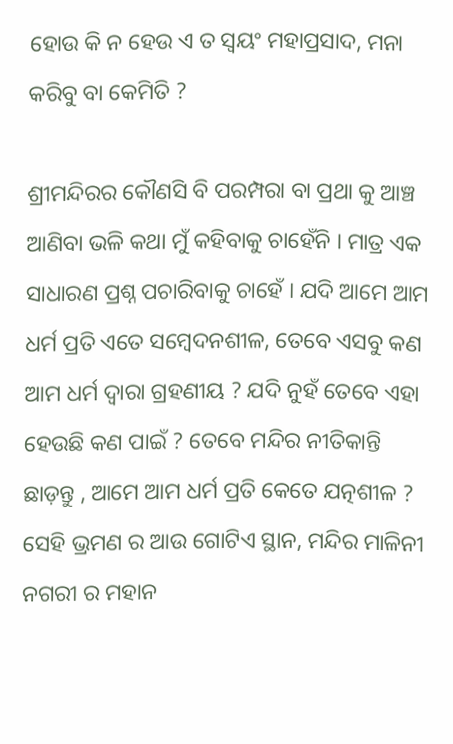ହୋଉ କି ନ ହେଉ ଏ ତ ସ୍ୱୟଂ ମହାପ୍ରସାଦ, ମନା କରିବୁ ବା କେମିତି ?

ଶ୍ରୀମନ୍ଦିରର କୌଣସି ବି ପରମ୍ପରା ବା ପ୍ରଥା କୁ ଆଞ୍ଚ ଆଣିବା ଭଳି କଥା ମୁଁ କହିବାକୁ ଚାହେଁନି । ମାତ୍ର ଏକ ସାଧାରଣ ପ୍ରଶ୍ନ ପଚାରିବାକୁ ଚାହେଁ । ଯଦି ଆମେ ଆମ ଧର୍ମ ପ୍ରତି ଏତେ ସମ୍ବେଦନଶୀଳ, ତେବେ ଏସବୁ କଣ ଆମ ଧର୍ମ ଦ୍ୱାରା ଗ୍ରହଣୀୟ ? ଯଦି ନୁହଁ ତେବେ ଏହା ହେଉଛି କଣ ପାଇଁ ? ତେବେ ମନ୍ଦିର ନୀତିକାନ୍ତି ଛାଡ଼ନ୍ତୁ , ଆମେ ଆମ ଧର୍ମ ପ୍ରତି କେତେ ଯତ୍ନଶୀଳ ? ସେହି ଭ୍ରମଣ ର ଆଉ ଗୋଟିଏ ସ୍ଥାନ, ମନ୍ଦିର ମାଳିନୀ ନଗରୀ ର ମହାନ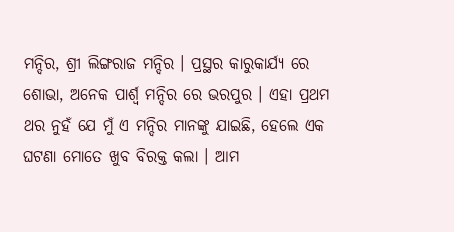ମନ୍ଦିର, ଶ୍ରୀ ଲିଙ୍ଗରାଜ ମନ୍ଦିର । ପ୍ରସ୍ଥର କାରୁକାର୍ଯ୍ୟ ରେ ଶୋଭା, ଅନେକ ପାର୍ଶ୍ୱ ମନ୍ଦିର ରେ ଭରପୁର । ଏହା ପ୍ରଥମ ଥର ନୁହଁ ଯେ ମୁଁ ଏ ମନ୍ଦିର ମାନଙ୍କୁ ଯାଇଛି, ହେଲେ ଏକ ଘଟଣା ମୋତେ ଖୁବ ବିରକ୍ତ କଲା । ଆମ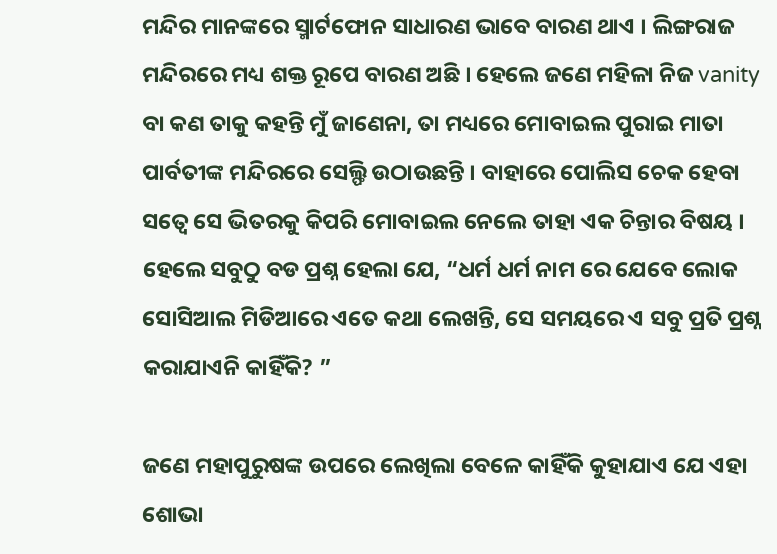ମନ୍ଦିର ମାନଙ୍କରେ ସ୍ମାର୍ଟଫୋନ ସାଧାରଣ ଭାବେ ବାରଣ ଥାଏ । ଲିଙ୍ଗରାଜ ମନ୍ଦିରରେ ମଧ୍ୟ ଶକ୍ତ ରୂପେ ବାରଣ ଅଛି । ହେଲେ ଜଣେ ମହିଳା ନିଜ vanity ବା କଣ ତାକୁ କହନ୍ତି ମୁଁ ଜାଣେନା, ତା ମଧ୍ୟରେ ମୋବାଇଲ ପୁରାଇ ମାତା ପାର୍ବତୀଙ୍କ ମନ୍ଦିରରେ ସେଲ୍ଫି ଉଠାଉଛନ୍ତି । ବାହାରେ ପୋଲିସ ଚେକ ହେବା ସତ୍ୱେ ସେ ଭିତରକୁ କିପରି ମୋବାଇଲ ନେଲେ ତାହା ଏକ ଚିନ୍ତାର ବିଷୟ । ହେଲେ ସବୁଠୁ ବଡ ପ୍ରଶ୍ନ ହେଲା ଯେ, “ଧର୍ମ ଧର୍ମ ନାମ ରେ ଯେବେ ଲୋକ ସୋସିଆଲ ମିଡିଆରେ ଏତେ କଥା ଲେଖନ୍ତି, ସେ ସମୟରେ ଏ ସବୁ ପ୍ରତି ପ୍ରଶ୍ନ କରାଯାଏନି କାହିଁକି? ”

ଜଣେ ମହାପୁରୁଷଙ୍କ ଉପରେ ଲେଖିଲା ବେଳେ କାହିଁକି କୁହାଯାଏ ଯେ ଏହା ଶୋଭା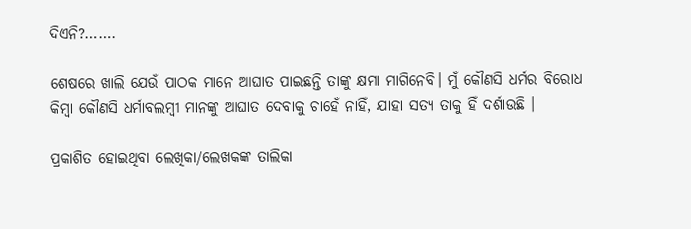ଦିଏନି?…….

ଶେଷରେ ଖାଲି ଯେଉଁ ପାଠକ ମାନେ ଆଘାତ ପାଇଛନ୍ତି ତାଙ୍କୁ କ୍ଷମା ମାଗିନେବି। ମୁଁ କୌଣସି ଧର୍ମର ବିରୋଧ କିମ୍ବା କୌଣସି ଧର୍ମାବଲମ୍ବୀ ମାନଙ୍କୁ ଆଘାତ ଦେବାକୁ ଚାହେଁ ନାହିଁ, ଯାହା ସତ୍ୟ ତାକୁ ହିଁ ଦର୍ଶାଉଛି ।

ପ୍ରକାଶିତ ହୋଇଥିବା ଲେଖିକା/ଲେଖକଙ୍କ ତାଲିକା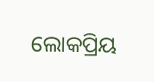ଲୋକପ୍ରିୟ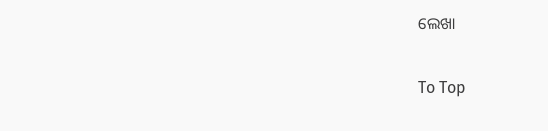ଲେଖା

To Top